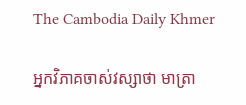The Cambodia Daily Khmer

អ្នកវិភាគចាស់វស្សាថា មាត្រា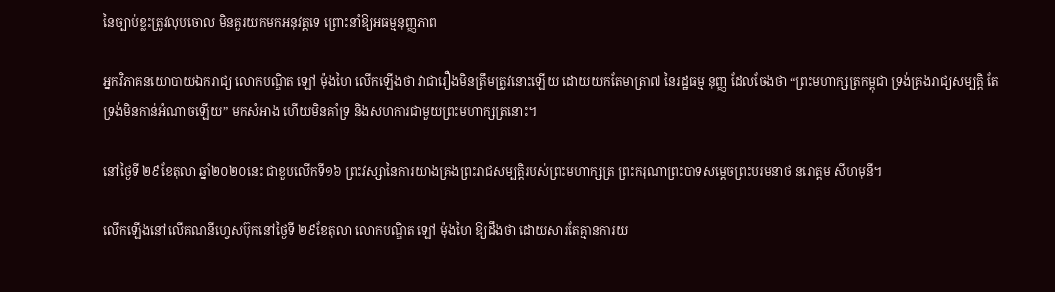នៃច្បាប់ខ្លះត្រូវលុបចោល មិនគួរយកមកអនុវត្តទេ ព្រោះនាំឱ្យអធម្មនុញ្ញភាព

អ្នកវិភាគនយោបាយឯករាជ្យ លោកបណ្ឌិត ឡៅ ម៉ុងហៃ លើកឡើងថា វាជារឿងមិនត្រឹមត្រូវនោះឡើយ ដោយយកតែមាត្រា៧ នៃរដ្ឋធម្ម នុញ្ញ ដែលចែងថា “ព្រះមហាក្សត្រកម្ពុជា ទ្រង់គ្រងរាជ្យសម្បត្តិ តែទ្រង់មិនកាន់អំណាចឡើយ” មកសំអាង ហើយមិនគាំទ្រ និងសហការជាមួយព្រះមហាក្សត្រនោះ។

នៅថ្ងៃទី ២៩ខែតុលា ឆ្នាំ២០២០នេះ ជាខួបលើកទី១៦ ព្រះវស្សានៃការយាងគ្រងព្រះរាជសម្បត្តិរបស់ព្រះមហាក្សត្រ ព្រះករុណាព្រះបាទសម្តេចព្រះបរមនាថ នរោត្តម សីហមុនី។

លើកឡើងនៅលើគណនីហ្វេសប៊ុកនៅថ្ងៃទី ២៩ខែតុលា លោកបណ្ឌិត ឡៅ ម៉ុងហៃ ឱ្យដឹងថា ដោយសារតែគ្មានការយ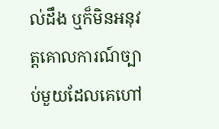ល់ដឹង ឬក៏មិនអនុវត្តគោលការណ៍ច្បាប់មួយដែលគេហៅ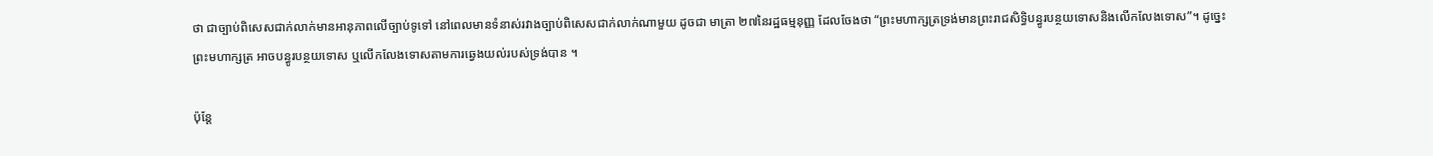ថា ជាច្បាប់ពិសេសជាក់លាក់មានអានុភាពលើច្បាប់ទូទៅ នៅពេលមានទំនាស់រវាងច្បាប់ពិសេសជាក់លាក់ណាមួយ ដូចជា មាត្រា ២៧នៃរដ្ឋធម្មនុញ្ញ ដែលចែងថា “ព្រះមហាក្សត្រទ្រង់មានព្រះរាជសិទ្ធិបន្ធូរបន្ថយទោសនិងលើកលែងទោស”។ ដូច្នេះព្រះមហាក្សត្រ អាចបន្ធូរបន្ថយទោស ឬលើកលែងទោសតាមការឆ្វេងយល់របស់ទ្រង់បាន ។

ប៉ុន្តែ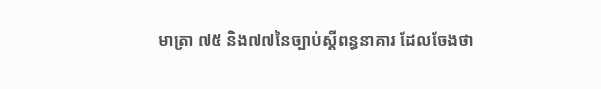មាត្រា ៧៥ និង៧៧នៃច្បាប់ស្តីពន្ធនាគារ ដែលចែងថា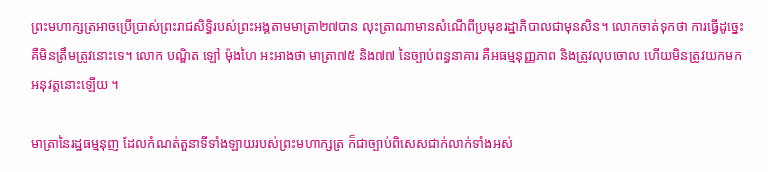ព្រះមហាក្សត្រអាចប្រើប្រាស់ព្រះរាជសិទ្ធិរបស់ព្រះអង្គតាមមាត្រា២៧បាន លុះត្រាណាមានសំណើពីប្រមុខរដ្ឋាភិបាលជាមុនសិន។ លោកចាត់ទុកថា ការធ្វើដូច្នេះគឺមិនត្រឹមត្រូវនោះទេ។ លោក បណ្ឌិត ឡៅ ម៉ុងហៃ អះអាងថា មាត្រា៧៥ និង៧៧ នៃច្បាប់ពន្ធនាគារ គឺអធម្មនុញ្ញភាព និងត្រូវលុបចោល ហើយមិនត្រូវយកមកអនុវត្តនោះឡើយ ។

មាត្រានៃរដ្ឋធម្មនុញ ដែលកំណត់តួនាទីទាំងឡាយរបស់ព្រះមហាក្សត្រ ក៏ជាច្បាប់ពិសេសជាក់លាក់ទាំងអស់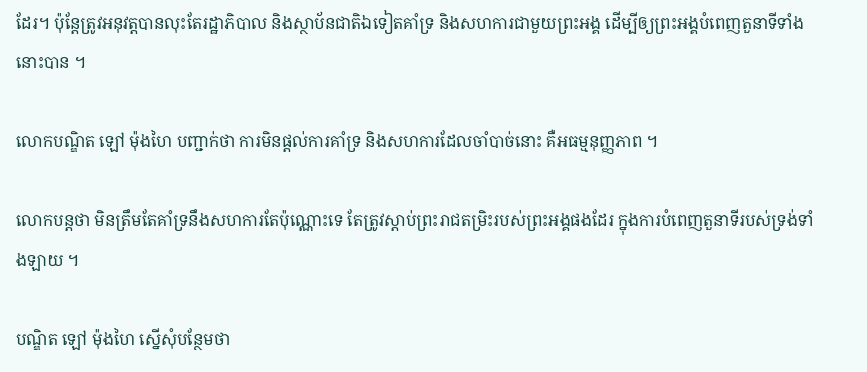ដែរ។ ប៉ុន្តែត្រូវអនុវត្តបានលុះតែរដ្ឋាភិបាល និងស្ថាប័នជាតិឯទៀតគាំទ្រ និងសហការជាមួយព្រះអង្គ ដើម្បីឲ្យព្រះអង្គបំពេញតួនាទីទាំងនោះបាន ។

លោកបណ្ឌិត ឡៅ ម៉ុងហៃ បញ្ជាក់ថា ការមិនផ្តល់ការគាំទ្រ និងសហការដែលចាំបាច់នោះ គឺអធម្មនុញ្ញភាព ។

លោកបន្តថា មិនត្រឹមតែគាំទ្រនឹងសហការតែប៉ុណ្ណោះទេ តែត្រូវស្តាប់ព្រះរាជតម្រិះរបស់ព្រះអង្គផងដែរ ក្នុងការបំពេញតួនាទីរបស់ទ្រង់ទាំងឡាយ ។

បណ្ឌិត ឡៅ ម៉ុងហៃ ស្នើសុំបន្ថែមថា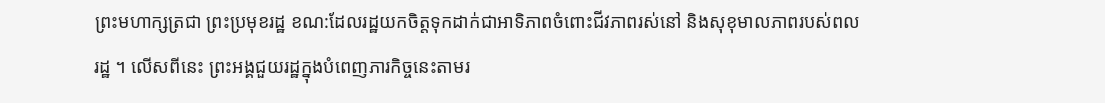ព្រះមហាក្សត្រជា ព្រះប្រមុខរដ្ឋ ខណ:ដែលរដ្ឋយកចិត្តទុកដាក់ជាអាទិភាពចំពោះជីវភាពរស់នៅ និងសុខុមាលភាពរបស់ពលរដ្ឋ ។ លើសពីនេះ ព្រះអង្គជួយរដ្ឋក្នុងបំពេញភារកិច្ចនេះតាមរ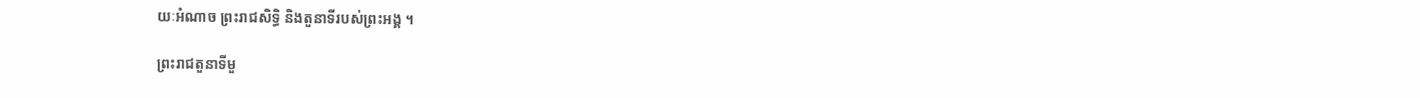យៈអំណាច ព្រះរាជសិទ្ធិ និងតួនាទីរបស់ព្រះអង្គ ។

ព្រះរាជតួនាទីមួ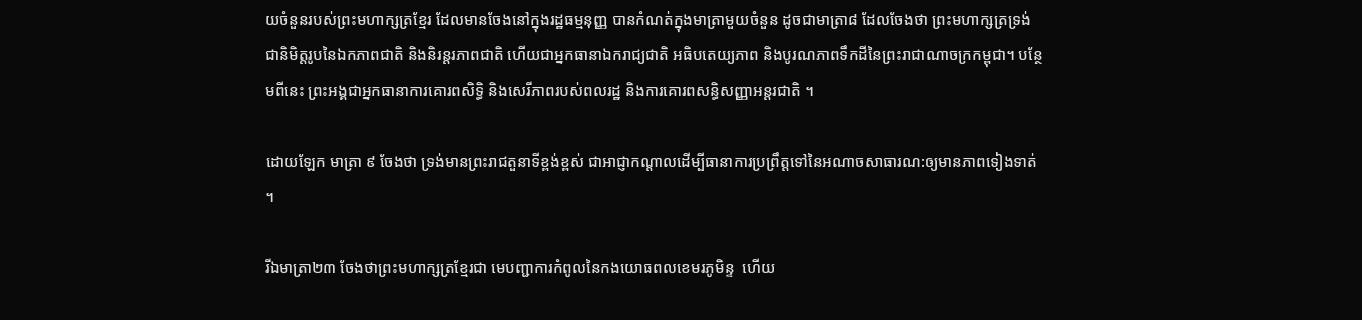យចំនួនរបស់ព្រះមហាក្សត្រខ្មែរ ដែលមានចែងនៅក្នុងរដ្ឋធម្មនុញ្ញ បានកំណត់ក្នុងមាត្រាមួយចំនួន ដូចជាមាត្រា៨ ដែលចែងថា ព្រះមហាក្សត្រទ្រង់ជានិមិត្តរូបនៃឯកភាពជាតិ និងនិរន្តរភាពជាតិ ហើយជាអ្នកធានាឯករាជ្យជាតិ អធិបតេយ្យភាព និងបូរណភាពទឹកដីនៃព្រះរាជាណាចក្រកម្ពុជា។ បន្ថែមពីនេះ ព្រះអង្គជាអ្នកធានាការគោរពសិទ្ធិ និងសេរីភាពរបស់ពលរដ្ឋ និងការគោរពសន្ធិសញ្ញាអន្តរជាតិ ។

ដោយឡែក មាត្រា ៩ ចែងថា ទ្រង់មានព្រះរាជតួនាទីខ្ពង់ខ្ពស់ ជាអាជ្ញាកណ្តាលដើម្បីធានាការប្រព្រឹត្តទៅនៃអណាចសាធារណ:ឲ្យមានភាពទៀងទាត់ ។

រីឯមាត្រា២៣ ចែងថាព្រះមហាក្សត្រខ្មែរជា មេបញ្ជាការកំពូលនៃកងយោធពលខេមរភូមិន្ទ  ហើយ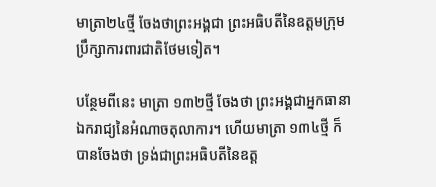មាត្រា២៤ថ្មី ចែងថាព្រះអង្គជា ព្រះអធិបតីនៃឧត្តមក្រុមប្រឹក្សាការពារជាតិថែមទៀត។

បន្ថែមពីនេះ មាត្រា ១៣២ថ្មី ចែងថា ព្រះអង្គជាអ្នកធានាឯករាជ្យនៃអំណាចតុលាការ។ ហើយមាត្រា ១៣៤ថ្មី ក៏បានចែងថា ទ្រង់ជាព្រះអធិបតីនៃឧត្ត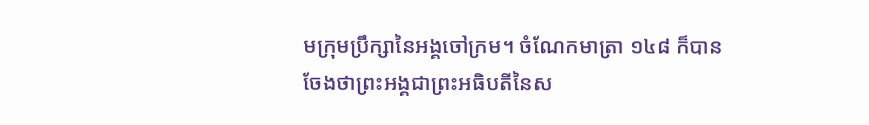មក្រុមប្រឹក្សានៃអង្គចៅក្រម។ ចំណែកមាត្រា ១៤៨ ក៏បានចែងថាព្រះអង្គជាព្រះអធិបតីនៃស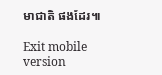មាជាតិ ផងដែរ៕

Exit mobile version